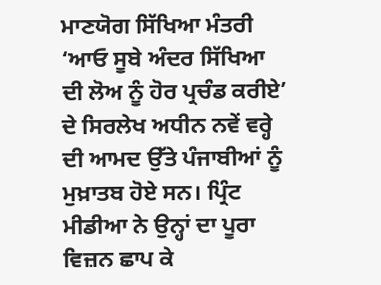ਮਾਣਯੋਗ ਸਿੱਖਿਆ ਮੰਤਰੀ ‘ਆਓ ਸੂਬੇ ਅੰਦਰ ਸਿੱਖਿਆ ਦੀ ਲੋਅ ਨੂੰ ਹੋਰ ਪ੍ਰਚੰਡ ਕਰੀਏ’ ਦੇ ਸਿਰਲੇਖ ਅਧੀਨ ਨਵੇਂ ਵਰ੍ਹੇ ਦੀ ਆਮਦ ਉੱਤੇ ਪੰਜਾਬੀਆਂ ਨੂੰ ਮੁਖ਼ਾਤਬ ਹੋਏ ਸਨ। ਪ੍ਰਿੰਟ ਮੀਡੀਆ ਨੇ ਉਨ੍ਹਾਂ ਦਾ ਪੂਰਾ ਵਿਜ਼ਨ ਛਾਪ ਕੇ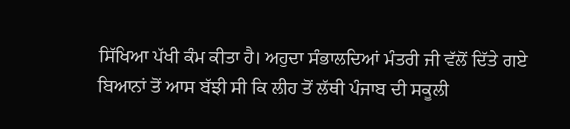ਸਿੱਖਿਆ ਪੱਖੀ ਕੰਮ ਕੀਤਾ ਹੈ। ਅਹੁਦਾ ਸੰਭਾਲਦਿਆਂ ਮੰਤਰੀ ਜੀ ਵੱਲੋਂ ਦਿੱਤੇ ਗਏ ਬਿਆਨਾਂ ਤੋਂ ਆਸ ਬੱਝੀ ਸੀ ਕਿ ਲੀਹ ਤੋਂ ਲੱਥੀ ਪੰਜਾਬ ਦੀ ਸਕੂਲੀ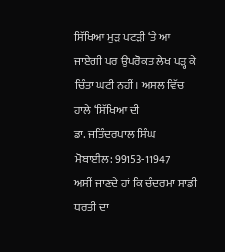ਸਿੱਖਿਆ ਮੁੜ ਪਟੜੀ ‘ਤੇ ਆ ਜਾਏਗੀ ਪਰ ਉਪਰੋਕਤ ਲੇਖ ਪੜ੍ਹ ਕੇ ਚਿੰਤਾ ਘਟੀ ਨਹੀਂ। ਅਸਲ ਵਿੱਚ ਹਾਲੇ ‘ਸਿੱਖਿਆ ਦੀ
ਡਾ. ਜਤਿੰਦਰਪਾਲ ਸਿੰਘ
ਮੋਬਾਈਲ: 99153-11947
ਅਸੀਂ ਜਾਣਦੇ ਹਾਂ ਕਿ ਚੰਦਰਮਾ ਸਾਡੀ ਧਰਤੀ ਦਾ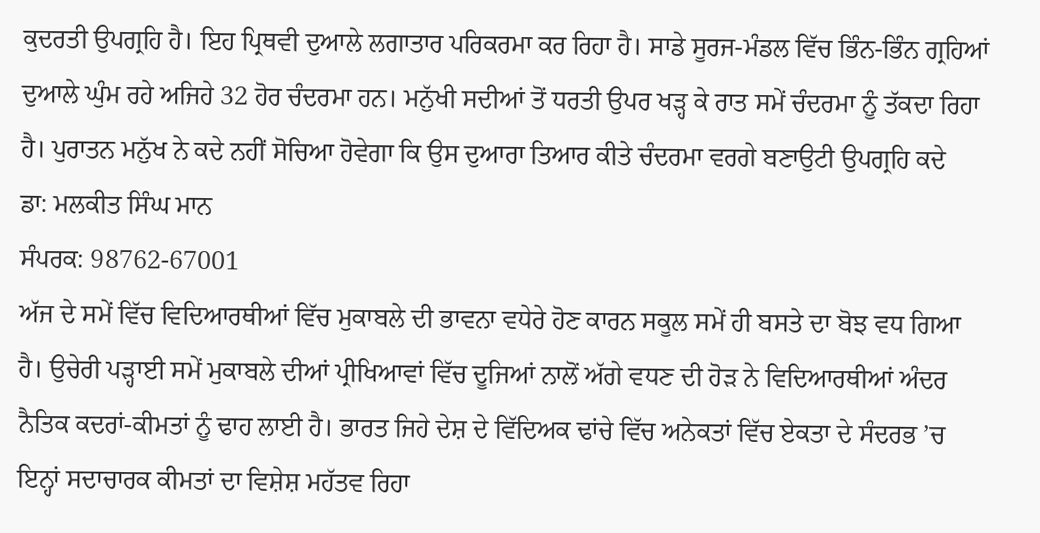ਕੁਦਰਤੀ ਉਪਗ੍ਰਹਿ ਹੈ। ਇਹ ਪ੍ਰਿਥਵੀ ਦੁਆਲੇ ਲਗਾਤਾਰ ਪਰਿਕਰਮਾ ਕਰ ਰਿਹਾ ਹੈ। ਸਾਡੇ ਸੂਰਜ-ਮੰਡਲ ਵਿੱਚ ਭਿੰਨ-ਭਿੰਨ ਗ੍ਰਹਿਆਂ ਦੁਆਲੇ ਘੁੰਮ ਰਹੇ ਅਜਿਹੇ 32 ਹੋਰ ਚੰਦਰਮਾ ਹਨ। ਮਨੁੱਖੀ ਸਦੀਆਂ ਤੋਂ ਧਰਤੀ ਉਪਰ ਖੜ੍ਹ ਕੇ ਰਾਤ ਸਮੇਂ ਚੰਦਰਮਾ ਨੂੰ ਤੱਕਦਾ ਰਿਹਾ ਹੈ। ਪੁਰਾਤਨ ਮਨੁੱਖ ਨੇ ਕਦੇ ਨਹੀਂ ਸੋਚਿਆ ਹੋਵੇਗਾ ਕਿ ਉਸ ਦੁਆਰਾ ਤਿਆਰ ਕੀਤੇ ਚੰਦਰਮਾ ਵਰਗੇ ਬਣਾਉਟੀ ਉਪਗ੍ਰਹਿ ਕਦੇ
ਡਾ: ਮਲਕੀਤ ਸਿੰਘ ਮਾਨ
ਸੰਪਰਕ: 98762-67001
ਅੱਜ ਦੇ ਸਮੇਂ ਵਿੱਚ ਵਿਦਿਆਰਥੀਆਂ ਵਿੱਚ ਮੁਕਾਬਲੇ ਦੀ ਭਾਵਨਾ ਵਧੇਰੇ ਹੋਣ ਕਾਰਨ ਸਕੂਲ ਸਮੇਂ ਹੀ ਬਸਤੇ ਦਾ ਬੋਝ ਵਧ ਗਿਆ ਹੈ। ਉਚੇਰੀ ਪੜ੍ਹਾਈ ਸਮੇਂ ਮੁਕਾਬਲੇ ਦੀਆਂ ਪ੍ਰੀਖਿਆਵਾਂ ਵਿੱਚ ਦੂਜਿਆਂ ਨਾਲੋਂ ਅੱਗੇ ਵਧਣ ਦੀ ਹੋੜ ਨੇ ਵਿਦਿਆਰਥੀਆਂ ਅੰਦਰ ਨੈਤਿਕ ਕਦਰਾਂ-ਕੀਮਤਾਂ ਨੂੰ ਢਾਹ ਲਾਈ ਹੈ। ਭਾਰਤ ਜਿਹੇ ਦੇਸ਼ ਦੇ ਵਿੱਦਿਅਕ ਢਾਂਚੇ ਵਿੱਚ ਅਨੇਕਤਾਂ ਵਿੱਚ ਏਕਤਾ ਦੇ ਸੰਦਰਭ ’ਚ ਇਨ੍ਹਾਂ ਸਦਾਚਾਰਕ ਕੀਮਤਾਂ ਦਾ ਵਿਸ਼ੇਸ਼ ਮਹੱਤਵ ਰਿਹਾ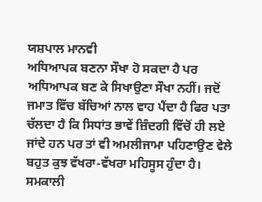ਯਸ਼ਪਾਲ ਮਾਨਵੀ
ਅਧਿਆਪਕ ਬਣਨਾ ਸੌਖਾ ਹੋ ਸਕਦਾ ਹੈ ਪਰ ਅਧਿਆਪਕ ਬਣ ਕੇ ਸਿਖਾਉਣਾ ਸੌਖਾ ਨਹੀਂ। ਜਦੋਂ ਜਮਾਤ ਵਿੱਚ ਬੱਚਿਆਂ ਨਾਲ ਵਾਹ ਪੈਂਦਾ ਹੈ ਫਿਰ ਪਤਾ ਚੱਲਦਾ ਹੈ ਕਿ ਸਿਧਾਂਤ ਭਾਵੇਂ ਜ਼ਿੰਦਗੀ ਵਿੱਚੋਂ ਹੀ ਲਏ ਜਾਂਦੇ ਹਨ ਪਰ ਤਾਂ ਵੀ ਅਮਲੀਜਾਮਾ ਪਹਿਣਾਉਣ ਵੇਲੇ ਬਹੁਤ ਕੁਝ ਵੱਖਰਾ-ਵੱਖਰਾ ਮਹਿਸੂਸ ਹੁੰਦਾ ਹੈ। ਸਮਕਾਲੀ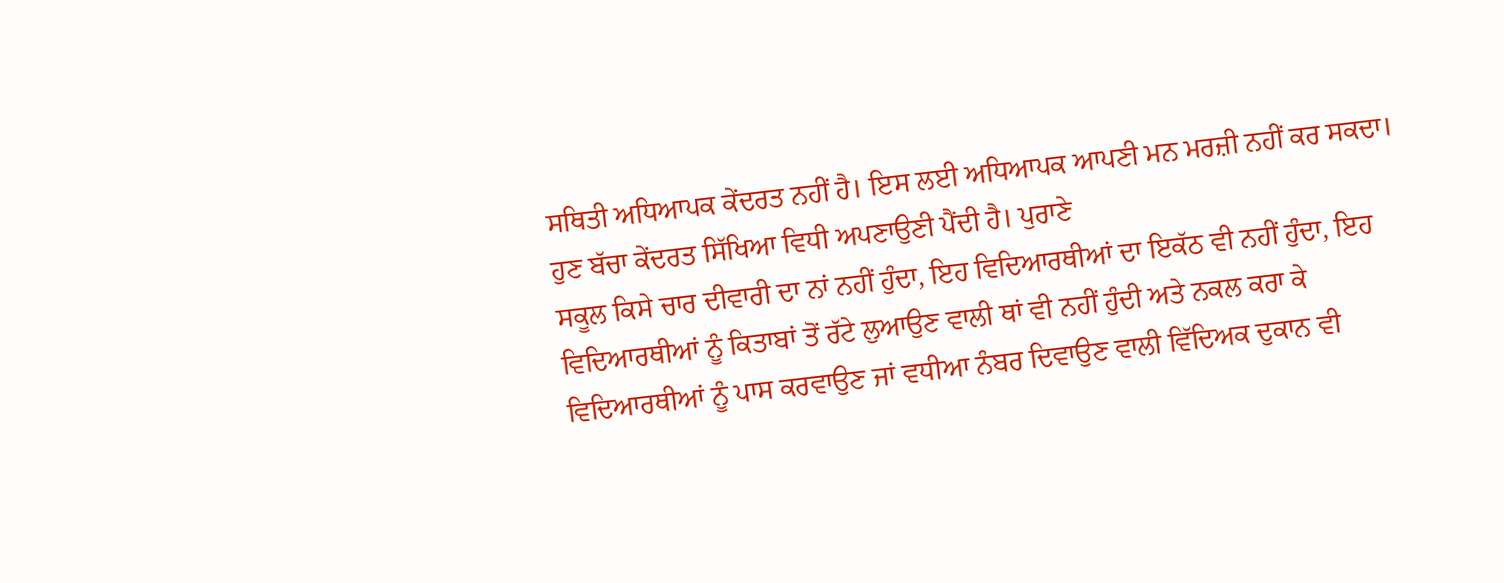ਸਥਿਤੀ ਅਧਿਆਪਕ ਕੇਂਦਰਤ ਨਹੀਂ ਹੈ। ਇਸ ਲਈ ਅਧਿਆਪਕ ਆਪਣੀ ਮਨ ਮਰਜ਼ੀ ਨਹੀਂ ਕਰ ਸਕਦਾ। ਹੁਣ ਬੱਚਾ ਕੇਂਦਰਤ ਸਿੱਖਿਆ ਵਿਧੀ ਅਪਣਾਉਣੀ ਪੈਂਦੀ ਹੈ। ਪੁਰਾਣੇ
ਸਕੂਲ ਕਿਸੇ ਚਾਰ ਦੀਵਾਰੀ ਦਾ ਨਾਂ ਨਹੀਂ ਹੁੰਦਾ, ਇਹ ਵਿਦਿਆਰਥੀਆਂ ਦਾ ਇਕੱਠ ਵੀ ਨਹੀਂ ਹੁੰਦਾ, ਇਹ ਵਿਦਿਆਰਥੀਆਂ ਨੂੰ ਕਿਤਾਬਾਂ ਤੋਂ ਰੱਟੇ ਲੁਆਉਣ ਵਾਲੀ ਥਾਂ ਵੀ ਨਹੀਂ ਹੁੰਦੀ ਅਤੇ ਨਕਲ ਕਰਾ ਕੇ ਵਿਦਿਆਰਥੀਆਂ ਨੂੰ ਪਾਸ ਕਰਵਾਉਣ ਜਾਂ ਵਧੀਆ ਨੰਬਰ ਦਿਵਾਉਣ ਵਾਲੀ ਵਿੱਦਿਅਕ ਦੁਕਾਨ ਵੀ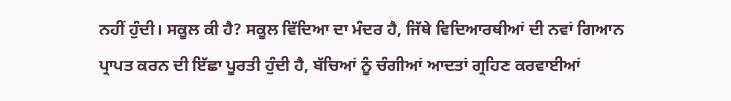ਨਹੀਂ ਹੁੰਦੀ। ਸਕੂਲ ਕੀ ਹੈ? ਸਕੂਲ ਵਿੱਦਿਆ ਦਾ ਮੰਦਰ ਹੈ, ਜਿੱਥੇ ਵਿਦਿਆਰਥੀਆਂ ਦੀ ਨਵਾਂ ਗਿਆਨ ਪ੍ਰਾਪਤ ਕਰਨ ਦੀ ਇੱਛਾ ਪੂਰਤੀ ਹੁੰਦੀ ਹੈ, ਬੱਚਿਆਂ ਨੂੰ ਚੰਗੀਆਂ ਆਦਤਾਂ ਗ੍ਰਹਿਣ ਕਰਵਾਈਆਂ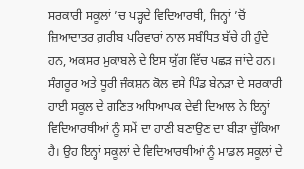ਸਰਕਾਰੀ ਸਕੂਲਾਂ ’ਚ ਪੜ੍ਹਦੇ ਵਿਦਿਆਰਥੀ, ਜਿਨ੍ਹਾਂ ’ਚੋਂ ਜ਼ਿਆਦਾਤਰ ਗ਼ਰੀਬ ਪਰਿਵਾਰਾਂ ਨਾਲ ਸਬੰਧਿਤ ਬੱਚੇ ਹੀ ਹੁੰਦੇ ਹਨ, ਅਕਸਰ ਮੁਕਾਬਲੇ ਦੇ ਇਸ ਯੁੱਗ ਵਿੱਚ ਪਛੜ ਜਾਂਦੇ ਹਨ। ਸੰਗਰੂਰ ਅਤੇ ਧੂਰੀ ਜੰਕਸ਼ਨ ਕੋਲ ਵਸੇ ਪਿੰਡ ਬੇਨੜਾ ਦੇ ਸਰਕਾਰੀ ਹਾਈ ਸਕੂਲ ਦੇ ਗਣਿਤ ਅਧਿਆਪਕ ਦੇਵੀ ਦਿਆਲ ਨੇ ਇਨ੍ਹਾਂ ਵਿਦਿਆਰਥੀਆਂ ਨੂੰ ਸਮੇਂ ਦਾ ਹਾਣੀ ਬਣਾਉਣ ਦਾ ਬੀੜਾ ਚੁੱਕਿਆ ਹੈ। ਉਹ ਇਨ੍ਹਾਂ ਸਕੂਲਾਂ ਦੇ ਵਿਦਿਆਰਥੀਆਂ ਨੂੰ ਮਾਡਲ ਸਕੂਲਾਂ ਦੇ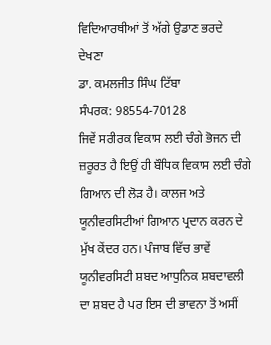ਵਿਦਿਆਰਥੀਆਂ ਤੋਂ ਅੱਗੇ ਉਡਾਣ ਭਰਦੇ ਦੇਖਣਾ
ਡਾ. ਕਮਲਜੀਤ ਸਿੰਘ ਟਿੱਬਾ
ਸੰਪਰਕ: 98554-70128
ਜਿਵੇਂ ਸਰੀਰਕ ਵਿਕਾਸ ਲਈ ਚੰਗੇ ਭੋਜਨ ਦੀ ਜ਼ਰੂਰਤ ਹੈ ਇਉਂ ਹੀ ਬੌਧਿਕ ਵਿਕਾਸ ਲਈ ਚੰਗੇ ਗਿਆਨ ਦੀ ਲੋੜ ਹੈ। ਕਾਲਜ ਅਤੇ ਯੂਨੀਵਰਸਿਟੀਆਂ ਗਿਆਨ ਪ੍ਰਦਾਨ ਕਰਨ ਦੇ ਮੁੱਖ ਕੇਂਦਰ ਹਨ। ਪੰਜਾਬ ਵਿੱਚ ਭਾਵੇਂ ਯੂਨੀਵਰਸਿਟੀ ਸ਼ਬਦ ਆਧੁਨਿਕ ਸ਼ਬਦਾਵਲੀ ਦਾ ਸ਼ਬਦ ਹੈ ਪਰ ਇਸ ਦੀ ਭਾਵਨਾ ਤੋਂ ਅਸੀਂ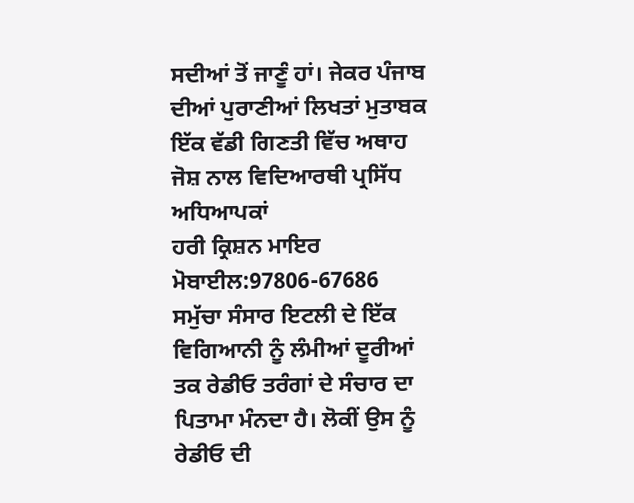ਸਦੀਆਂ ਤੋਂ ਜਾਣੂੰ ਹਾਂ। ਜੇਕਰ ਪੰਜਾਬ ਦੀਆਂ ਪੁਰਾਣੀਆਂ ਲਿਖਤਾਂ ਮੁਤਾਬਕ ਇੱਕ ਵੱਡੀ ਗਿਣਤੀ ਵਿੱਚ ਅਥਾਹ ਜੋਸ਼ ਨਾਲ ਵਿਦਿਆਰਥੀ ਪ੍ਰਸਿੱਧ ਅਧਿਆਪਕਾਂ
ਹਰੀ ਕ੍ਰਿਸ਼ਨ ਮਾਇਰ
ਮੋਬਾਈਲ:97806-67686
ਸਮੁੱਚਾ ਸੰਸਾਰ ਇਟਲੀ ਦੇ ਇੱਕ ਵਿਗਿਆਨੀ ਨੂੰ ਲੰਮੀਆਂ ਦੂਰੀਆਂ ਤਕ ਰੇਡੀਓ ਤਰੰਗਾਂ ਦੇ ਸੰਚਾਰ ਦਾ ਪਿਤਾਮਾ ਮੰਨਦਾ ਹੈ। ਲੋਕੀਂ ਉਸ ਨੂੰ ਰੇਡੀਓ ਦੀ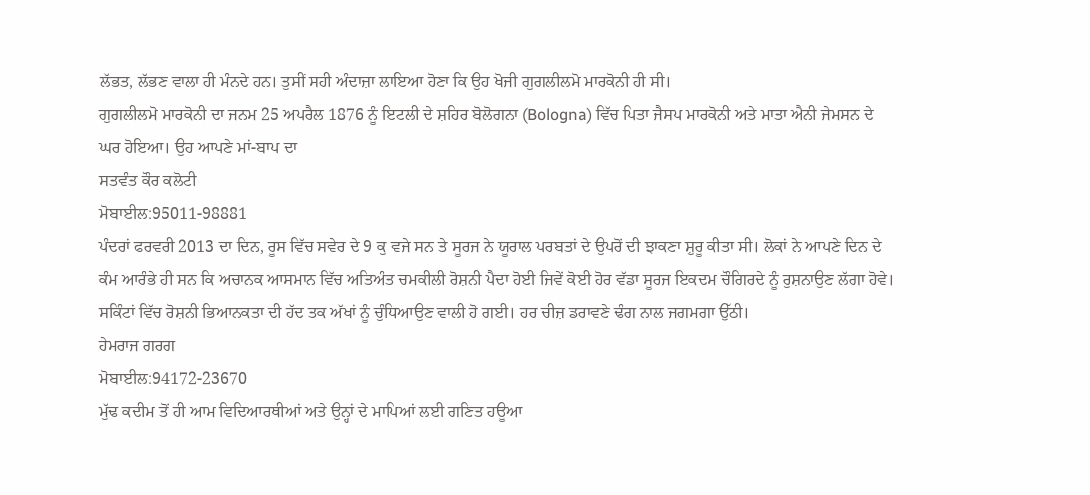ਲੱਭਤ, ਲੱਭਣ ਵਾਲਾ ਹੀ ਮੰਨਦੇ ਹਨ। ਤੁਸੀਂ ਸਹੀ ਅੰਦਾਜ਼ਾ ਲਾਇਆ ਹੋਣਾ ਕਿ ਉਹ ਖੋਜੀ ਗੁਗਲੀਲਮੋ ਮਾਰਕੋਨੀ ਹੀ ਸੀ।
ਗੁਗਲੀਲਮੋ ਮਾਰਕੋਨੀ ਦਾ ਜਨਮ 25 ਅਪਰੈਲ 1876 ਨੂੰ ਇਟਲੀ ਦੇ ਸ਼ਹਿਰ ਬੋਲੋਗਨਾ (Bologna) ਵਿੱਚ ਪਿਤਾ ਜੈਸਪ ਮਾਰਕੋਨੀ ਅਤੇ ਮਾਤਾ ਐਨੀ ਜੇਮਸਨ ਦੇ ਘਰ ਹੋਇਆ। ਉਹ ਆਪਣੇ ਮਾਂ-ਬਾਪ ਦਾ
ਸਤਵੰਤ ਕੌਰ ਕਲੋਟੀ
ਮੋਬਾਈਲ:95011-98881
ਪੰਦਰਾਂ ਫਰਵਰੀ 2013 ਦਾ ਦਿਨ, ਰੂਸ ਵਿੱਚ ਸਵੇਰ ਦੇ 9 ਕੁ ਵਜੇ ਸਨ ਤੇ ਸੂਰਜ ਨੇ ਯੂਰਾਲ ਪਰਬਤਾਂ ਦੇ ਉਪਰੋਂ ਦੀ ਝਾਕਣਾ ਸ਼ੁਰੂ ਕੀਤਾ ਸੀ। ਲੋਕਾਂ ਨੇ ਆਪਣੇ ਦਿਨ ਦੇ ਕੰਮ ਆਰੰਭੇ ਹੀ ਸਨ ਕਿ ਅਚਾਨਕ ਆਸਮਾਨ ਵਿੱਚ ਅਤਿਅੰਤ ਚਮਕੀਲੀ ਰੋਸ਼ਨੀ ਪੈਦਾ ਹੋਈ ਜਿਵੇਂ ਕੋਈ ਹੋਰ ਵੱਡਾ ਸੂਰਜ ਇਕਦਮ ਚੌਗਿਰਦੇ ਨੂੰ ਰੁਸ਼ਨਾਉਣ ਲੱਗਾ ਹੋਵੇ। ਸਕਿੰਟਾਂ ਵਿੱਚ ਰੋਸ਼ਨੀ ਭਿਆਨਕਤਾ ਦੀ ਹੱਦ ਤਕ ਅੱਖਾਂ ਨੂੰ ਚੁੰਧਿਆਉਣ ਵਾਲੀ ਹੋ ਗਈ। ਹਰ ਚੀਜ਼ ਡਰਾਵਣੇ ਢੰਗ ਨਾਲ ਜਗਮਗਾ ਉੱਠੀ।
ਹੇਮਰਾਜ ਗਰਗ
ਮੋਬਾਈਲ:94172-23670
ਮੁੱਢ ਕਦੀਮ ਤੋਂ ਹੀ ਆਮ ਵਿਦਿਆਰਥੀਆਂ ਅਤੇ ਉਨ੍ਹਾਂ ਦੇ ਮਾਪਿਆਂ ਲਈ ਗਣਿਤ ਹਊਆ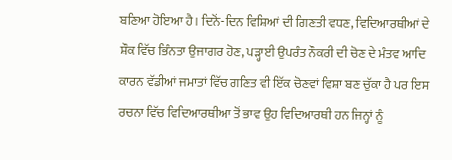ਬਣਿਆ ਹੋਇਆ ਹੈ। ਦਿਨੋਂ-ਦਿਨ ਵਿਸ਼ਿਆਂ ਦੀ ਗਿਣਤੀ ਵਧਣ, ਵਿਦਿਆਰਥੀਆਂ ਦੇ ਸ਼ੌਕ ਵਿੱਚ ਭਿੰਨਤਾ ਉਜਾਗਰ ਹੋਣ, ਪੜ੍ਹਾਈ ਉਪਰੰਤ ਨੌਕਰੀ ਦੀ ਚੋਣ ਦੇ ਮੰਤਵ ਆਦਿ ਕਾਰਨ ਵੱਡੀਆਂ ਜਮਾਤਾਂ ਵਿੱਚ ਗਣਿਤ ਵੀ ਇੱਕ ਚੋਣਵਾਂ ਵਿਸ਼ਾ ਬਣ ਚੁੱਕਾ ਹੈ ਪਰ ਇਸ ਰਚਨਾ ਵਿੱਚ ਵਿਦਿਆਰਥੀਆ ਤੋਂ ਭਾਵ ਉਹ ਵਿਦਿਆਰਥੀ ਹਨ ਜਿਨ੍ਹਾਂ ਨੂੰ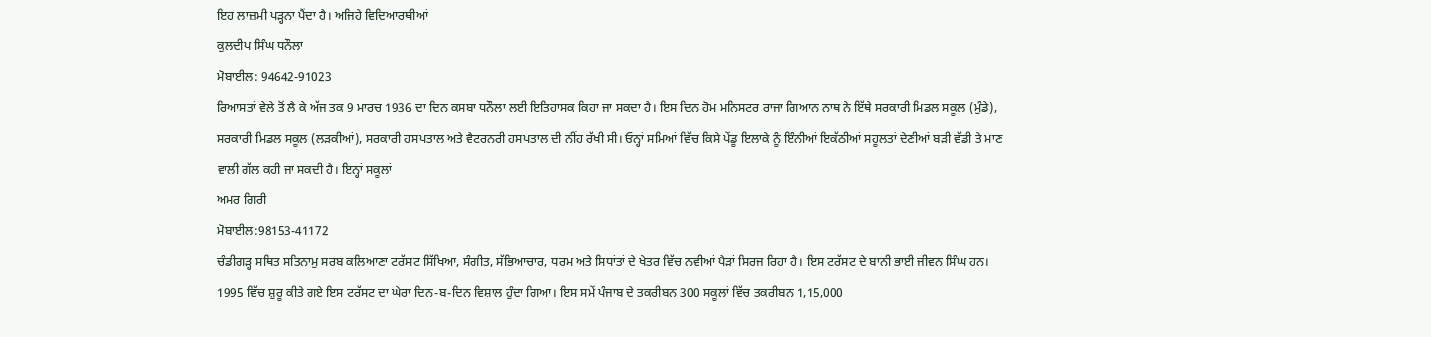ਇਹ ਲਾਜ਼ਮੀ ਪੜ੍ਹਨਾ ਪੈਂਦਾ ਹੈ। ਅਜਿਹੇ ਵਿਦਿਆਰਥੀਆਂ
ਕੁਲਦੀਪ ਸਿੰਘ ਧਨੌਲਾ
ਮੋਬਾਈਲ: 94642-91023
ਰਿਆਸਤਾਂ ਵੇਲੇ ਤੋਂ ਲੈ ਕੇ ਅੱਜ ਤਕ 9 ਮਾਰਚ 1936 ਦਾ ਦਿਨ ਕਸਬਾ ਧਨੌਲਾ ਲਈ ਇਤਿਹਾਸਕ ਕਿਹਾ ਜਾ ਸਕਦਾ ਹੈ। ਇਸ ਦਿਨ ਹੋਮ ਮਨਿਸਟਰ ਰਾਜਾ ਗਿਆਨ ਨਾਥ ਨੇ ਇੱਥੇ ਸਰਕਾਰੀ ਮਿਡਲ ਸਕੂਲ (ਮੁੰਡੇ), ਸਰਕਾਰੀ ਮਿਡਲ ਸਕੂਲ (ਲੜਕੀਆਂ), ਸਰਕਾਰੀ ਹਸਪਤਾਲ ਅਤੇ ਵੈਟਰਨਰੀ ਹਸਪਤਾਲ ਦੀ ਨੀਂਹ ਰੱਖੀ ਸੀ। ਓਨ੍ਹਾਂ ਸਮਿਆਂ ਵਿੱਚ ਕਿਸੇ ਪੇਂਡੂ ਇਲਾਕੇ ਨੂੰ ਇੰਨੀਆਂ ਇਕੱਠੀਆਂ ਸਹੂਲਤਾਂ ਦੇਣੀਆਂ ਬੜੀ ਵੱਡੀ ਤੇ ਮਾਣ ਵਾਲੀ ਗੱਲ ਕਹੀ ਜਾ ਸਕਦੀ ਹੈ। ਇਨ੍ਹਾਂ ਸਕੂਲਾਂ
ਅਮਰ ਗਿਰੀ
ਮੋਬਾਈਲ:98153-41172
ਚੰਡੀਗੜ੍ਹ ਸਥਿਤ ਸਤਿਨਾਮੁ ਸਰਬ ਕਲਿਆਣਾ ਟਰੱਸਟ ਸਿੱਖਿਆ, ਸੰਗੀਤ, ਸੱਭਿਆਚਾਰ, ਧਰਮ ਅਤੇ ਸਿਧਾਂਤਾਂ ਦੇ ਖੇਤਰ ਵਿੱਚ ਨਵੀਆਂ ਪੈੜਾਂ ਸਿਰਜ ਰਿਹਾ ਹੈ। ਇਸ ਟਰੱਸਟ ਦੇ ਬਾਨੀ ਭਾਈ ਜੀਵਨ ਸਿੰਘ ਹਨ। 1995 ਵਿੱਚ ਸ਼ੁਰੂ ਕੀਤੇ ਗਏ ਇਸ ਟਰੱਸਟ ਦਾ ਘੇਰਾ ਦਿਨ-ਬ-ਦਿਨ ਵਿਸ਼ਾਲ ਹੁੰਦਾ ਗਿਆ। ਇਸ ਸਮੇਂ ਪੰਜਾਬ ਦੇ ਤਕਰੀਬਨ 300 ਸਕੂਲਾਂ ਵਿੱਚ ਤਕਰੀਬਨ 1,15,000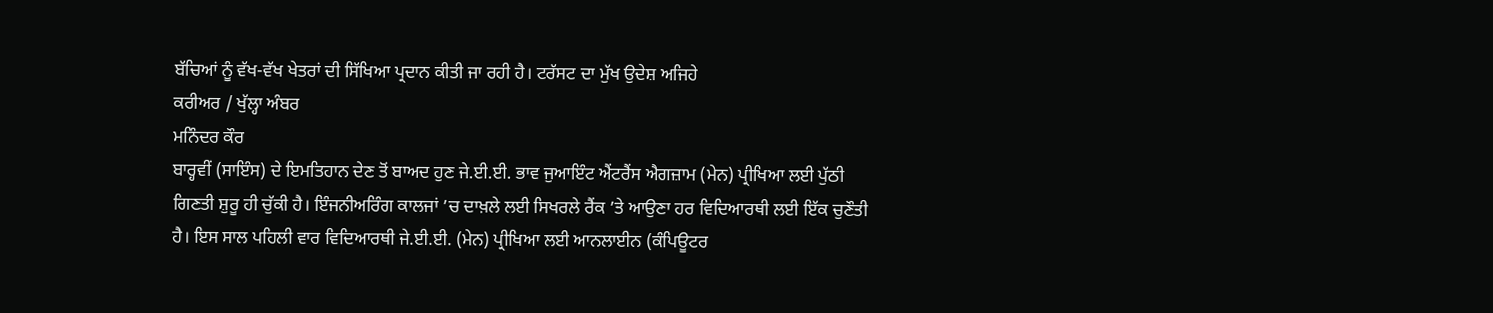ਬੱਚਿਆਂ ਨੂੰ ਵੱਖ-ਵੱਖ ਖੇਤਰਾਂ ਦੀ ਸਿੱਖਿਆ ਪ੍ਰਦਾਨ ਕੀਤੀ ਜਾ ਰਹੀ ਹੈ। ਟਰੱਸਟ ਦਾ ਮੁੱਖ ਉਦੇਸ਼ ਅਜਿਹੇ
ਕਰੀਅਰ / ਖੁੱਲ੍ਹਾ ਅੰਬਰ
ਮਨਿੰਦਰ ਕੌਰ
ਬਾਰ੍ਹਵੀਂ (ਸਾਇੰਸ) ਦੇ ਇਮਤਿਹਾਨ ਦੇਣ ਤੋਂ ਬਾਅਦ ਹੁਣ ਜੇ.ਈ.ਈ. ਭਾਵ ਜੁਆਇੰਟ ਐਂਟਰੈਂਸ ਐਗਜ਼ਾਮ (ਮੇਨ) ਪ੍ਰੀਖਿਆ ਲਈ ਪੁੱਠੀ ਗਿਣਤੀ ਸ਼ੁਰੂ ਹੀ ਚੁੱਕੀ ਹੈ। ਇੰਜਨੀਅਰਿੰਗ ਕਾਲਜਾਂ ’ਚ ਦਾਖ਼ਲੇ ਲਈ ਸਿਖਰਲੇ ਰੈਂਕ ’ਤੇ ਆਉਣਾ ਹਰ ਵਿਦਿਆਰਥੀ ਲਈ ਇੱਕ ਚੁਣੌਤੀ ਹੈ। ਇਸ ਸਾਲ ਪਹਿਲੀ ਵਾਰ ਵਿਦਿਆਰਥੀ ਜੇ.ਈ.ਈ. (ਮੇਨ) ਪ੍ਰੀਖਿਆ ਲਈ ਆਨਲਾਈਨ (ਕੰਪਿਊਟਰ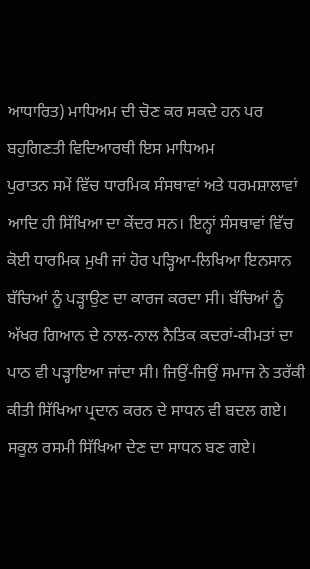ਆਧਾਰਿਤ) ਮਾਧਿਅਮ ਦੀ ਚੋਣ ਕਰ ਸਕਦੇ ਹਨ ਪਰ ਬਹੁਗਿਣਤੀ ਵਿਦਿਆਰਥੀ ਇਸ ਮਾਧਿਅਮ
ਪੁਰਾਤਨ ਸਮੇਂ ਵਿੱਚ ਧਾਰਮਿਕ ਸੰਸਥਾਵਾਂ ਅਤੇ ਧਰਮਸ਼ਾਲਾਵਾਂ ਆਦਿ ਹੀ ਸਿੱਖਿਆ ਦਾ ਕੇਂਦਰ ਸਨ। ਇਨ੍ਹਾਂ ਸੰਸਥਾਵਾਂ ਵਿੱਚ ਕੋਈ ਧਾਰਮਿਕ ਮੁਖੀ ਜਾਂ ਹੋਰ ਪੜ੍ਹਿਆ-ਲਿਖਿਆ ਇਨਸਾਨ ਬੱਚਿਆਂ ਨੂੰ ਪੜ੍ਹਾਉਣ ਦਾ ਕਾਰਜ ਕਰਦਾ ਸੀ। ਬੱਚਿਆਂ ਨੂੰ ਅੱਖਰ ਗਿਆਨ ਦੇ ਨਾਲ-ਨਾਲ ਨੈਤਿਕ ਕਦਰਾਂ-ਕੀਮਤਾਂ ਦਾ ਪਾਠ ਵੀ ਪੜ੍ਹਾਇਆ ਜਾਂਦਾ ਸੀ। ਜਿਉਂ-ਜਿਉਂ ਸਮਾਜ ਨੇ ਤਰੱਕੀ ਕੀਤੀ ਸਿੱਖਿਆ ਪ੍ਰਦਾਨ ਕਰਨ ਦੇ ਸਾਧਨ ਵੀ ਬਦਲ ਗਏ। ਸਕੂਲ ਰਸਮੀ ਸਿੱਖਿਆ ਦੇਣ ਦਾ ਸਾਧਨ ਬਣ ਗਏ।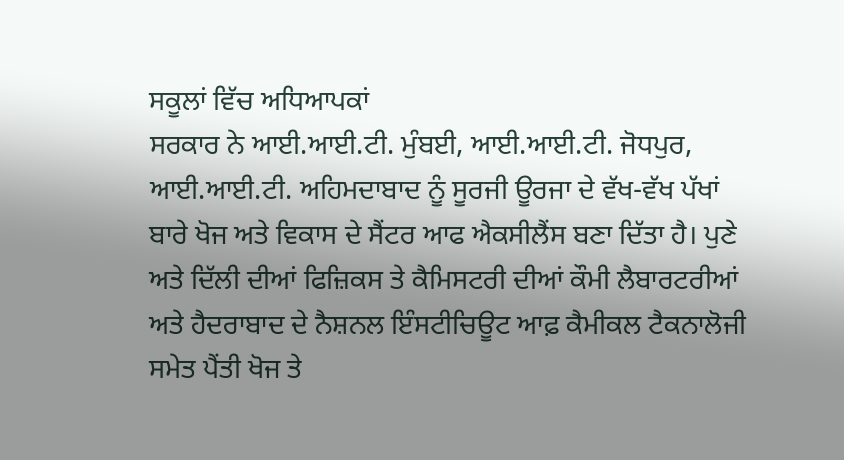ਸਕੂਲਾਂ ਵਿੱਚ ਅਧਿਆਪਕਾਂ
ਸਰਕਾਰ ਨੇ ਆਈ.ਆਈ.ਟੀ. ਮੁੰਬਈ, ਆਈ.ਆਈ.ਟੀ. ਜੋਧਪੁਰ, ਆਈ.ਆਈ.ਟੀ. ਅਹਿਮਦਾਬਾਦ ਨੂੰ ਸੂਰਜੀ ਊਰਜਾ ਦੇ ਵੱਖ-ਵੱਖ ਪੱਖਾਂ ਬਾਰੇ ਖੋਜ ਅਤੇ ਵਿਕਾਸ ਦੇ ਸੈਂਟਰ ਆਫ ਐਕਸੀਲੈਂਸ ਬਣਾ ਦਿੱਤਾ ਹੈ। ਪੁਣੇ ਅਤੇ ਦਿੱਲੀ ਦੀਆਂ ਫਿਜ਼ਿਕਸ ਤੇ ਕੈਮਿਸਟਰੀ ਦੀਆਂ ਕੌਮੀ ਲੈਬਾਰਟਰੀਆਂ ਅਤੇ ਹੈਦਰਾਬਾਦ ਦੇ ਨੈਸ਼ਨਲ ਇੰਸਟੀਚਿਊਟ ਆਫ਼ ਕੈਮੀਕਲ ਟੈਕਨਾਲੋਜੀ ਸਮੇਤ ਪੈਂਤੀ ਖੋਜ ਤੇ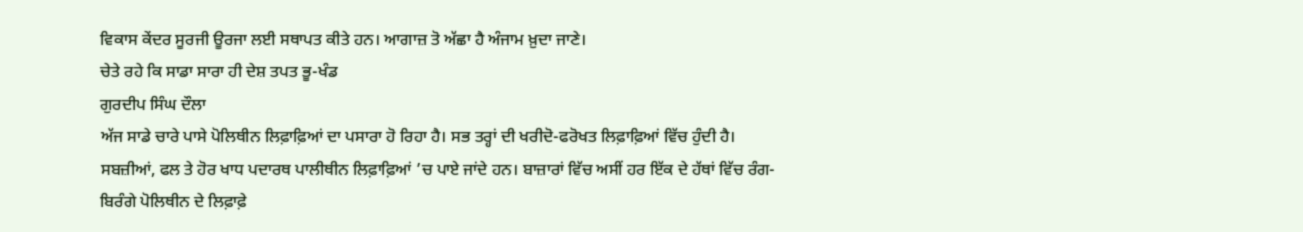ਵਿਕਾਸ ਕੇਂਦਰ ਸੂਰਜੀ ਊਰਜਾ ਲਈ ਸਥਾਪਤ ਕੀਤੇ ਹਨ। ਆਗਾਜ਼ ਤੋ ਅੱਛਾ ਹੈ ਅੰਜਾਮ ਖ਼ੁਦਾ ਜਾਣੇ।
ਚੇਤੇ ਰਹੇ ਕਿ ਸਾਡਾ ਸਾਰਾ ਹੀ ਦੇਸ਼ ਤਪਤ ਭੂ-ਖੰਡ
ਗੁਰਦੀਪ ਸਿੰਘ ਦੌਲਾ
ਅੱਜ ਸਾਡੇ ਚਾਰੇ ਪਾਸੇ ਪੋਲਿਥੀਨ ਲਿਫ਼ਾਫ਼ਿਆਂ ਦਾ ਪਸਾਰਾ ਹੋ ਰਿਹਾ ਹੈ। ਸਭ ਤਰ੍ਹਾਂ ਦੀ ਖਰੀਦੋ-ਫਰੋਖਤ ਲਿਫ਼ਾਫ਼ਿਆਂ ਵਿੱਚ ਹੁੰਦੀ ਹੈ। ਸਬਜ਼ੀਆਂ, ਫਲ ਤੇ ਹੋਰ ਖਾਧ ਪਦਾਰਥ ਪਾਲੀਥੀਨ ਲਿਫ਼ਾਫ਼ਿਆਂ ’ਚ ਪਾਏ ਜਾਂਦੇ ਹਨ। ਬਾਜ਼ਾਰਾਂ ਵਿੱਚ ਅਸੀਂ ਹਰ ਇੱਕ ਦੇ ਹੱਥਾਂ ਵਿੱਚ ਰੰਗ-ਬਿਰੰਗੇ ਪੋਲਿਥੀਨ ਦੇ ਲਿਫ਼ਾਫ਼ੇ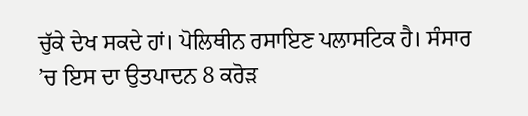ਚੁੱਕੇ ਦੇਖ ਸਕਦੇ ਹਾਂ। ਪੋਲਿਥੀਨ ਰਸਾਇਣ ਪਲਾਸਟਿਕ ਹੈ। ਸੰਸਾਰ ’ਚ ਇਸ ਦਾ ਉਤਪਾਦਨ 8 ਕਰੋੜ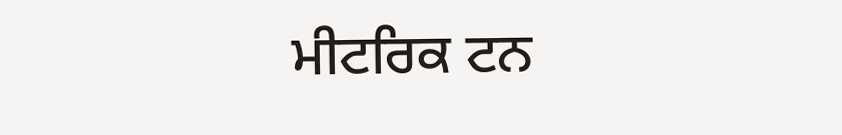ਮੀਟਰਿਕ ਟਨ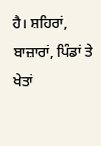ਹੈ। ਸ਼ਹਿਰਾਂ, ਬਾਜ਼ਾਰਾਂ, ਪਿੰਡਾਂ ਤੇ ਖੇਤਾਂ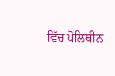ਵਿੱਚ ਪੋਲਿਥੀਨ